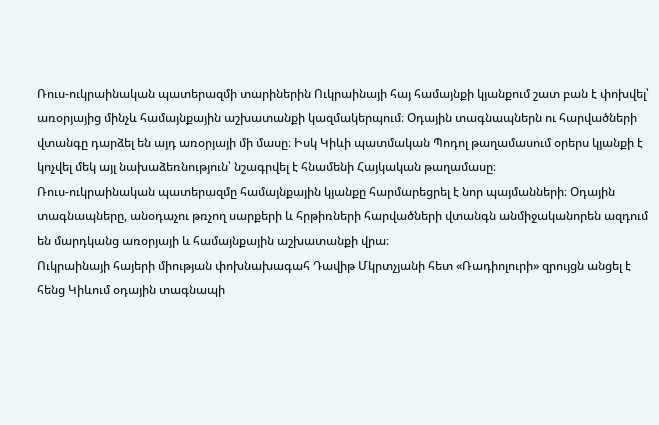Ռուս-ուկրաինական պատերազմի տարիներին Ուկրաինայի հայ համայնքի կյանքում շատ բան է փոխվել՝ առօրյայից մինչև համայնքային աշխատանքի կազմակերպում։ Օդային տագնապներն ու հարվածների վտանգը դարձել են այդ առօրյայի մի մասը։ Իսկ Կիևի պատմական Պոդոլ թաղամասում օրերս կյանքի է կոչվել մեկ այլ նախաձեռնություն՝ նշագրվել է հնամենի Հայկական թաղամասը։
Ռուս-ուկրաինական պատերազմը համայնքային կյանքը հարմարեցրել է նոր պայմանների։ Օդային տագնապները, անօդաչու թռչող սարքերի և հրթիռների հարվածների վտանգն անմիջականորեն ազդում են մարդկանց առօրյայի և համայնքային աշխատանքի վրա։
Ուկրաինայի հայերի միության փոխնախագահ Դավիթ Մկրտչյանի հետ «Ռադիոլուրի» զրույցն անցել է հենց Կիևում օդային տագնապի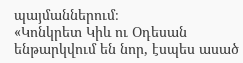պայմաններում։
«Կոնկրետ Կիև ու Օդեսան ենթարկվում են նոր, էսպես ասած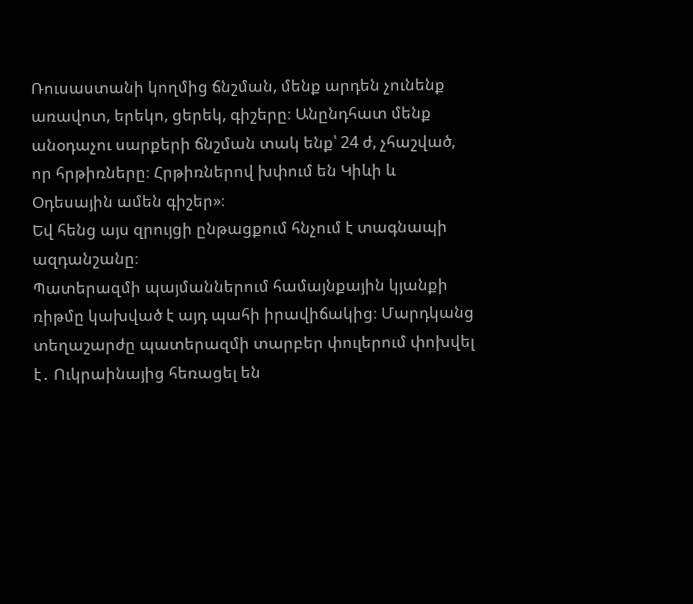Ռուսաստանի կողմից ճնշման, մենք արդեն չունենք առավոտ, երեկո, ցերեկ, գիշերը։ Անընդհատ մենք անօդաչու սարքերի ճնշման տակ ենք՝ 24 ժ, չհաշված, որ հրթիռները։ Հրթիռներով խփում են Կիևի և Օդեսային ամեն գիշեր»։
Եվ հենց այս զրույցի ընթացքում հնչում է տագնապի ազդանշանը։
Պատերազմի պայմաններում համայնքային կյանքի ռիթմը կախված է այդ պահի իրավիճակից։ Մարդկանց տեղաշարժը պատերազմի տարբեր փուլերում փոխվել է․ Ուկրաինայից հեռացել են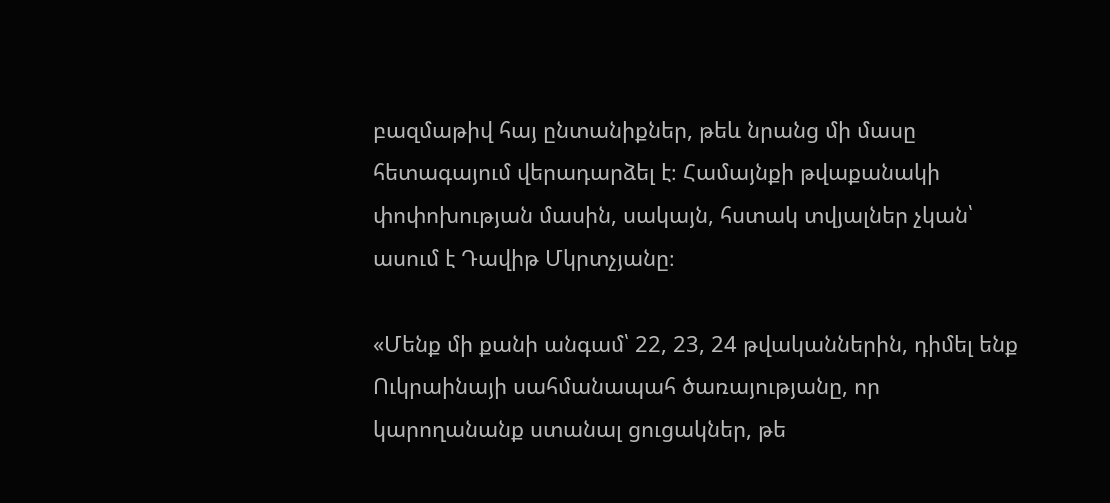բազմաթիվ հայ ընտանիքներ, թեև նրանց մի մասը հետագայում վերադարձել է։ Համայնքի թվաքանակի փոփոխության մասին, սակայն, հստակ տվյալներ չկան՝ ասում է Դավիթ Մկրտչյանը։

«Մենք մի քանի անգամ՝ 22, 23, 24 թվականներին, դիմել ենք Ուկրաինայի սահմանապահ ծառայությանը, որ կարողանանք ստանալ ցուցակներ, թե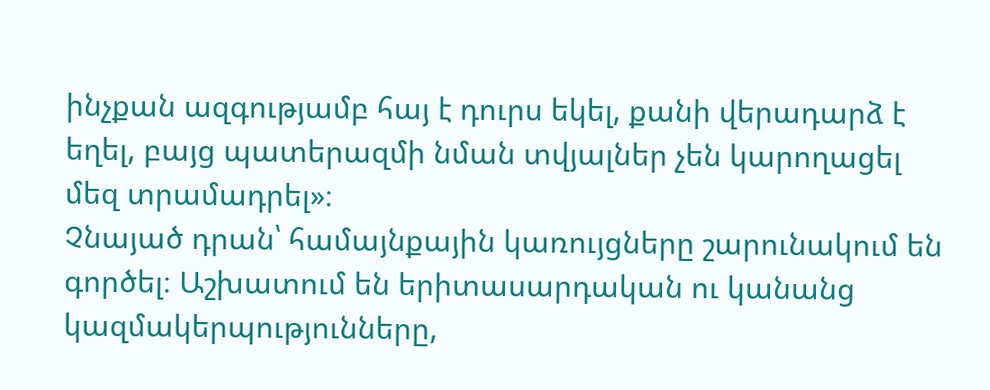ինչքան ազգությամբ հայ է դուրս եկել, քանի վերադարձ է եղել, բայց պատերազմի նման տվյալներ չեն կարողացել մեզ տրամադրել»։
Չնայած դրան՝ համայնքային կառույցները շարունակում են գործել։ Աշխատում են երիտասարդական ու կանանց կազմակերպությունները,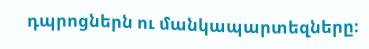դպրոցներն ու մանկապարտեզները։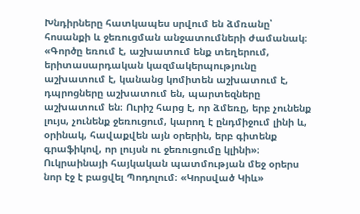Խնդիրները հատկապես սրվում են ձմռանը՝ հոսանքի և ջեռուցման անջատումների ժամանակ։
«Գործը եռում է, աշխատում ենք տեղերում, երիտասարդական կազմակերպությունը աշխատում է, կանանց կոմիտեն աշխատում է, դպրոցները աշխատում են, պարտեզները աշխատում են։ Ուրիշ հարց է, որ ձմեռը, երբ չունենք լույս, չունենք ջեռուցում, կարող է ընդմիջում լինի և, օրինակ, հավաքվեն այն օրերին, երբ գիտենք գրաֆիկով, որ լույսն ու ջեռուցումը կլինի»։
Ուկրաինայի հայկական պատմության մեջ օրերս նոր էջ է բացվել Պոդոլում։ «Կորսված Կիև»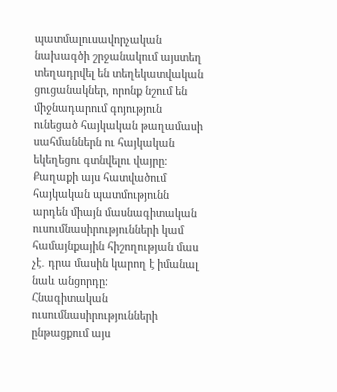պատմալուսավորչական նախագծի շրջանակում այստեղ տեղադրվել են տեղեկատվական ցուցանակներ, որոնք նշում են միջնադարում գոյություն ունեցած հայկական թաղամասի սահմաններն ու հայկական եկեղեցու գտնվելու վայրը։ Քաղաքի այս հատվածում հայկական պատմությունն արդեն միայն մասնագիտական ուսումնասիրությունների կամ համայնքային հիշողության մաս չէ․ դրա մասին կարող է իմանալ նաև անցորդը։
Հնագիտական ուսումնասիրությունների ընթացքում այս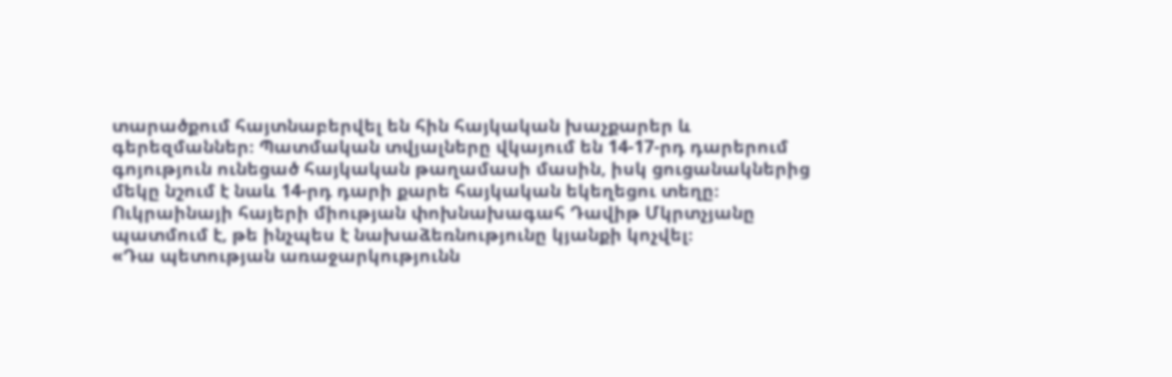տարածքում հայտնաբերվել են հին հայկական խաչքարեր և գերեզմաններ։ Պատմական տվյալները վկայում են 14-17-րդ դարերում գոյություն ունեցած հայկական թաղամասի մասին, իսկ ցուցանակներից մեկը նշում է նաև 14-րդ դարի քարե հայկական եկեղեցու տեղը։
Ուկրաինայի հայերի միության փոխնախագահ Դավիթ Մկրտչյանը պատմում է, թե ինչպես է նախաձեռնությունը կյանքի կոչվել։
«Դա պետության առաջարկությունն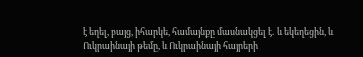է եղել, բայց, իհարկե, համայնքը մասնակցել է․ և եկեղեցին, և Ուկրաինայի թեմը, և Ուկրաինայի հայրերի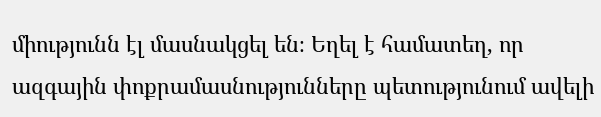միությունն էլ մասնակցել են։ Եղել է համատեղ, որ ազգային փոքրամասնությունները պետությունում ավելի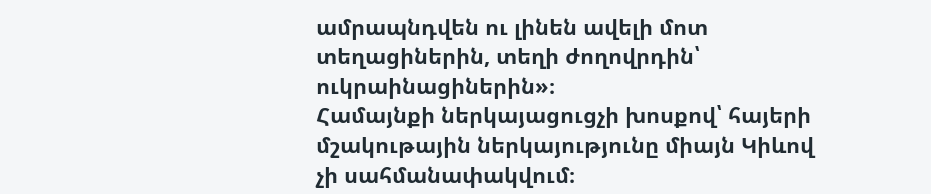ամրապնդվեն ու լինեն ավելի մոտ տեղացիներին, տեղի ժողովրդին՝ ուկրաինացիներին»։
Համայնքի ներկայացուցչի խոսքով՝ հայերի մշակութային ներկայությունը միայն Կիևով չի սահմանափակվում։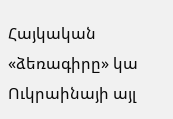Հայկական «ձեռագիրը» կա Ուկրաինայի այլ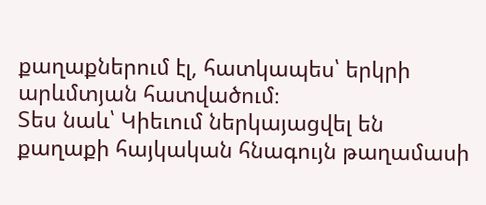քաղաքներում էլ, հատկապես՝ երկրի արևմտյան հատվածում։
Տես նաև՝ Կիեւում ներկայացվել են քաղաքի հայկական հնագույն թաղամասի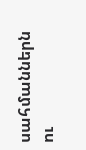սահմաններն ու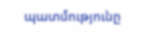պատմությունը